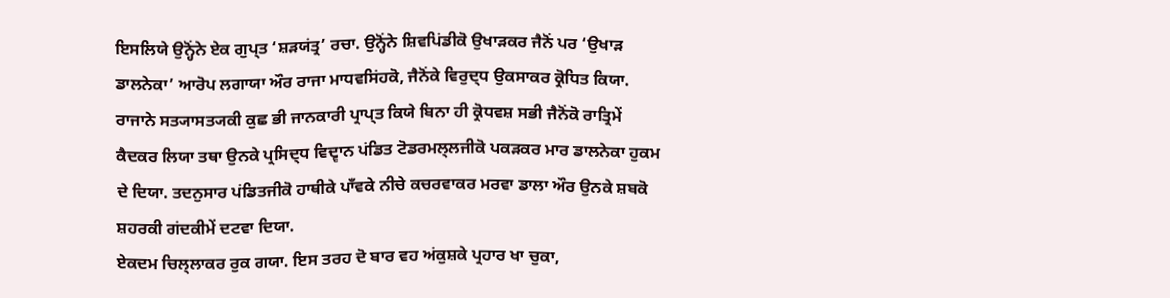ਇਸਲਿਯੇ ਉਨ੍ਹੋਂਨੇ ਏਕ ਗੁਪ੍ਤ ‘ਸ਼ੜਯਂਤ੍ਰ’ ਰਚਾ. ਉਨ੍ਹੋਂਨੇ ਸ਼ਿਵਪਿਂਡੀਕੋ ਉਖਾੜਕਰ ਜੈਨੋਂ ਪਰ ‘ਉਖਾੜ
ਡਾਲਨੇਕਾ’ ਆਰੋਪ ਲਗਾਯਾ ਔਰ ਰਾਜਾ ਮਾਧਵਸਿਂਹਕੋ, ਜੈਨੋਂਕੇ ਵਿਰੁਦ੍ਧ ਉਕਸਾਕਰ ਕ੍ਰੋਧਿਤ ਕਿਯਾ.
ਰਾਜਾਨੇ ਸਤ੍ਯਾਸਤ੍ਯਕੀ ਕੁਛ ਭੀ ਜਾਨਕਾਰੀ ਪ੍ਰਾਪ੍ਤ ਕਿਯੇ ਬਿਨਾ ਹੀ ਕ੍ਰੋਧਵਸ਼ ਸਭੀ ਜੈਨੋਂਕੋ ਰਾਤ੍ਰਿਮੇਂ
ਕੈਦਕਰ ਲਿਯਾ ਤਥਾ ਉਨਕੇ ਪ੍ਰਸਿਦ੍ਧ ਵਿਦ੍ਵਾਨ ਪਂਡਿਤ ਟੋਡਰਮਲ੍ਲਜੀਕੋ ਪਕੜਕਰ ਮਾਰ ਡਾਲਨੇਕਾ ਹੁਕਮ
ਦੇ ਦਿਯਾ. ਤਦਨੁਸਾਰ ਪਂਡਿਤਜੀਕੋ ਹਾਥੀਕੇ ਪਾਁਵਕੇ ਨੀਚੇ ਕਚਰਵਾਕਰ ਮਰਵਾ ਡਾਲਾ ਔਰ ਉਨਕੇ ਸ਼ਬਕੋ
ਸ਼ਹਰਕੀ ਗਂਦਕੀਮੇਂ ਦਟਵਾ ਦਿਯਾ.
ਏਕਦਮ ਚਿਲ੍ਲਾਕਰ ਰੁਕ ਗਯਾ. ਇਸ ਤਰਹ ਦੋ ਬਾਰ ਵਹ ਅਂਕੁਸ਼ਕੇ ਪ੍ਰਹਾਰ ਖਾ ਚੁਕਾ,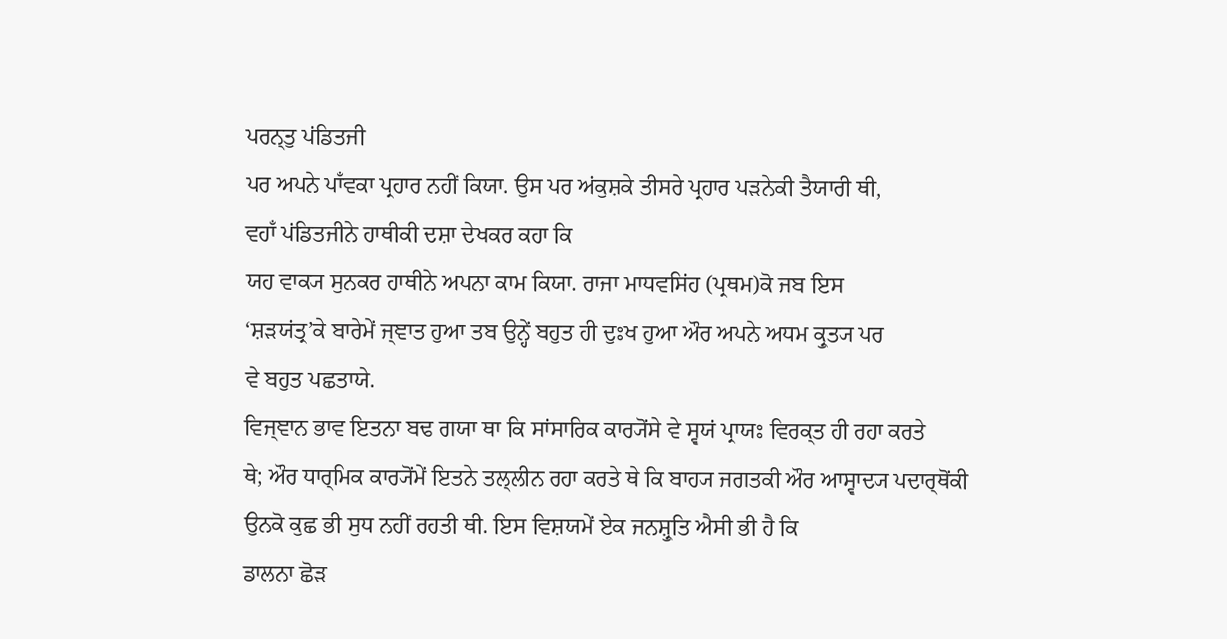ਪਰਨ੍ਤੁ ਪਂਡਿਤਜੀ
ਪਰ ਅਪਨੇ ਪਾਁਵਕਾ ਪ੍ਰਹਾਰ ਨਹੀਂ ਕਿਯਾ. ਉਸ ਪਰ ਅਂਕੁਸ਼ਕੇ ਤੀਸਰੇ ਪ੍ਰਹਾਰ ਪੜਨੇਕੀ ਤੈਯਾਰੀ ਥੀ,
ਵਹਾਁ ਪਂਡਿਤਜੀਨੇ ਹਾਥੀਕੀ ਦਸ਼ਾ ਦੇਖਕਰ ਕਹਾ ਕਿ
ਯਹ ਵਾਕ੍ਯ ਸੁਨਕਰ ਹਾਥੀਨੇ ਅਪਨਾ ਕਾਮ ਕਿਯਾ. ਰਾਜਾ ਮਾਧਵਸਿਂਹ (ਪ੍ਰਥਮ)ਕੋ ਜਬ ਇਸ
‘ਸ਼ੜਯਂਤ੍ਰ’ਕੇ ਬਾਰੇਮੇਂ ਜ੍ਞਾਤ ਹੁਆ ਤਬ ਉਨ੍ਹੇਂ ਬਹੁਤ ਹੀ ਦੁਃਖ ਹੁਆ ਔਰ ਅਪਨੇ ਅਧਮ ਕ੍ਰੁਤ੍ਯ ਪਰ
ਵੇ ਬਹੁਤ ਪਛਤਾਯੇ.
ਵਿਜ੍ਞਾਨ ਭਾਵ ਇਤਨਾ ਬਢ ਗਯਾ ਥਾ ਕਿ ਸਾਂਸਾਰਿਕ ਕਾਰ੍ਯੋਂਸੇ ਵੇ ਸ੍ਵਯਂ ਪ੍ਰਾਯਃ ਵਿਰਕ੍ਤ ਹੀ ਰਹਾ ਕਰਤੇ
ਥੇ; ਔਰ ਧਾਰ੍ਮਿਕ ਕਾਰ੍ਯੋਂਮੇਂ ਇਤਨੇ ਤਲ੍ਲੀਨ ਰਹਾ ਕਰਤੇ ਥੇ ਕਿ ਬਾਹ੍ਯ ਜਗਤਕੀ ਔਰ ਆਸ੍ਵਾਦ੍ਯ ਪਦਾਰ੍ਥੋਂਕੀ
ਉਨਕੋ ਕੁਛ ਭੀ ਸੁਧ ਨਹੀਂ ਰਹਤੀ ਥੀ. ਇਸ ਵਿਸ਼ਯਮੇਂ ਏਕ ਜਨਸ਼੍ਰੁਤਿ ਐਸੀ ਭੀ ਹੈ ਕਿ
ਡਾਲਨਾ ਛੋੜ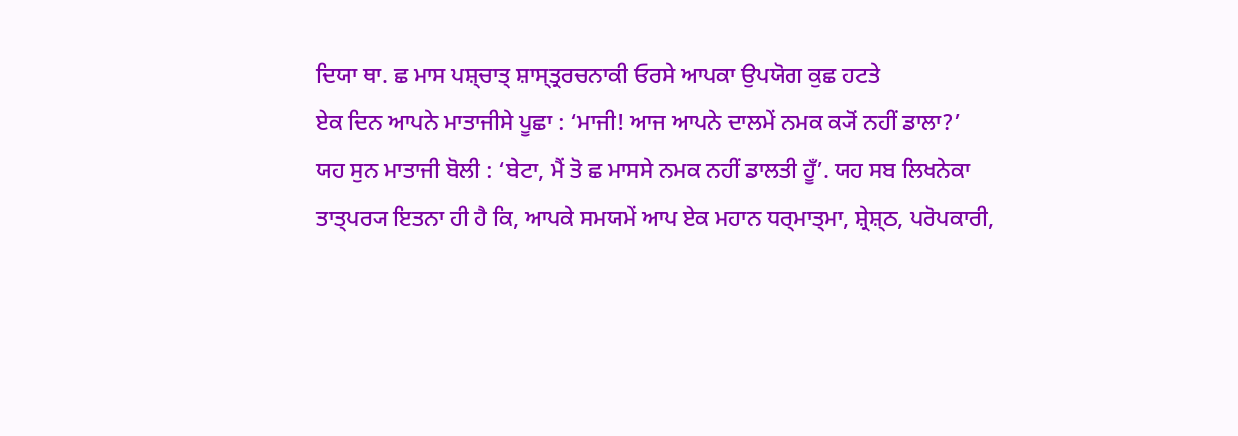ਦਿਯਾ ਥਾ. ਛ ਮਾਸ ਪਸ਼੍ਚਾਤ੍ ਸ਼ਾਸ੍ਤ੍ਰਰਚਨਾਕੀ ਓਰਸੇ ਆਪਕਾ ਉਪਯੋਗ ਕੁਛ ਹਟਤੇ
ਏਕ ਦਿਨ ਆਪਨੇ ਮਾਤਾਜੀਸੇ ਪੂਛਾ : ‘ਮਾਜੀ! ਆਜ ਆਪਨੇ ਦਾਲਮੇਂ ਨਮਕ ਕ੍ਯੋਂ ਨਹੀਂ ਡਾਲਾ?’
ਯਹ ਸੁਨ ਮਾਤਾਜੀ ਬੋਲੀ : ‘ਬੇਟਾ, ਮੈਂ ਤੋ ਛ ਮਾਸਸੇ ਨਮਕ ਨਹੀਂ ਡਾਲਤੀ ਹੂਁ’. ਯਹ ਸਬ ਲਿਖਨੇਕਾ
ਤਾਤ੍ਪਰ੍ਯ ਇਤਨਾ ਹੀ ਹੈ ਕਿ, ਆਪਕੇ ਸਮਯਮੇਂ ਆਪ ਏਕ ਮਹਾਨ ਧਰ੍ਮਾਤ੍ਮਾ, ਸ਼੍ਰੇਸ਼੍ਠ, ਪਰੋਪਕਾਰੀ,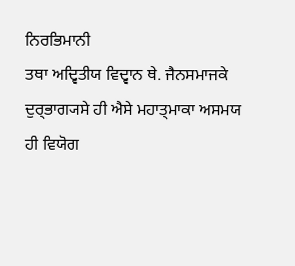ਨਿਰਭਿਮਾਨੀ
ਤਥਾ ਅਦ੍ਵਿਤੀਯ ਵਿਦ੍ਵਾਨ ਥੇ. ਜੈਨਸਮਾਜਕੇ ਦੁਰ੍ਭਾਗ੍ਯਸੇ ਹੀ ਐਸੇ ਮਹਾਤ੍ਮਾਕਾ ਅਸਮਯ ਹੀ ਵਿਯੋਗ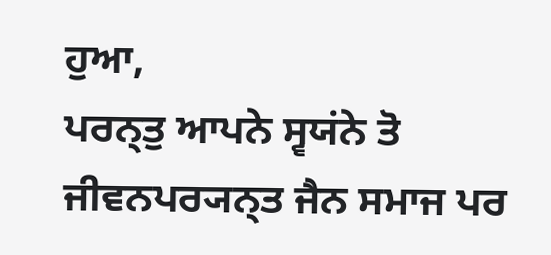ਹੁਆ,
ਪਰਨ੍ਤੁ ਆਪਨੇ ਸ੍ਵਯਂਨੇ ਤੋ ਜੀਵਨਪਰ੍ਯਨ੍ਤ ਜੈਨ ਸਮਾਜ ਪਰ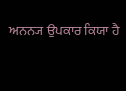ਅਨਨ੍ਯ ਉਪਕਾਰ ਕਿਯਾ ਹੈ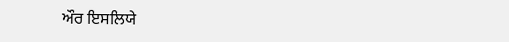ਔਰ ਇਸਲਿਯੇ